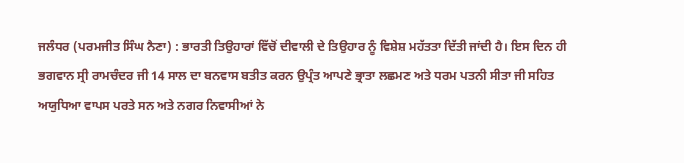ਜਲੰਧਰ (ਪਰਮਜੀਤ ਸਿੰਘ ਨੈਣਾ) : ਭਾਰਤੀ ਤਿਉਹਾਰਾਂ ਵਿੱਚੋਂ ਦੀਵਾਲੀ ਦੇ ਤਿਉਹਾਰ ਨੂੰ ਵਿਸ਼ੇਸ਼ ਮਹੱਤਤਾ ਦਿੱਤੀ ਜਾਂਦੀ ਹੈ। ਇਸ ਦਿਨ ਹੀ ਭਗਵਾਨ ਸ੍ਰੀ ਰਾਮਚੰਦਰ ਜੀ 14 ਸਾਲ ਦਾ ਬਨਵਾਸ ਬਤੀਤ ਕਰਨ ਉਪ੍ਰੰਤ ਆਪਣੇ ਭ੍ਰਾਤਾ ਲਛਮਣ ਅਤੇ ਧਰਮ ਪਤਨੀ ਸੀਤਾ ਜੀ ਸਹਿਤ ਅਯੁਧਿਆ ਵਾਪਸ ਪਰਤੇ ਸਨ ਅਤੇ ਨਗਰ ਨਿਵਾਸੀਆਂ ਨੇ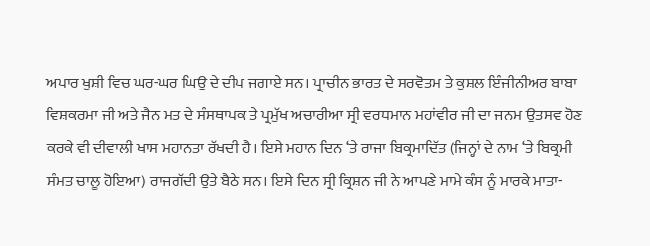ਅਪਾਰ ਖੁਸ਼ੀ ਵਿਚ ਘਰ-ਘਰ ਘਿਉ ਦੇ ਦੀਪ ਜਗਾਏ ਸਨ। ਪ੍ਰਾਚੀਨ ਭਾਰਤ ਦੇ ਸਰਵੋਤਮ ਤੇ ਕੁਸ਼ਲ ਇੰਜੀਨੀਅਰ ਬਾਬਾ ਵਿਸ਼ਕਰਮਾ ਜੀ ਅਤੇ ਜੈਨ ਮਤ ਦੇ ਸੰਸਥਾਪਕ ਤੇ ਪ੍ਰਮੁੱਖ ਅਚਾਰੀਆ ਸ੍ਰੀ ਵਰਧਮਾਨ ਮਹਾਂਵੀਰ ਜੀ ਦਾ ਜਨਮ ਉਤਸਵ ਹੋਣ ਕਰਕੇ ਵੀ ਦੀਵਾਲੀ ਖਾਸ ਮਹਾਨਤਾ ਰੱਖਦੀ ਹੈ। ਇਸੇ ਮਹਾਨ ਦਿਨ ‘ਤੇ ਰਾਜਾ ਬਿਕ੍ਰਮਾਦਿੱਤ (ਜਿਨ੍ਹਾਂ ਦੇ ਨਾਮ ‘ਤੇ ਬਿਕ੍ਰਮੀ ਸੰਮਤ ਚਾਲੂ ਹੋਇਆ) ਰਾਜਗੱਦੀ ਉਤੇ ਬੈਠੇ ਸਨ। ਇਸੇ ਦਿਨ ਸ੍ਰੀ ਕ੍ਰਿਸ਼ਨ ਜੀ ਨੇ ਆਪਣੇ ਮਾਮੇ ਕੰਸ ਨੂੰ ਮਾਰਕੇ ਮਾਤਾ-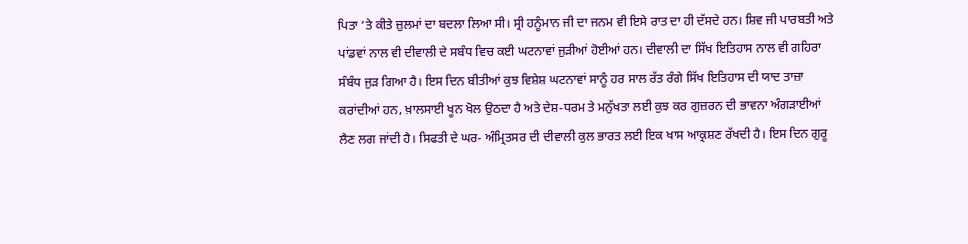ਪਿਤਾ ‘ਤੇ ਕੀਤੇ ਜ਼ੁਲਮਾਂ ਦਾ ਬਦਲਾ ਲਿਆ ਸੀ। ਸ੍ਰੀ ਹਨੂੰਮਾਨ ਜੀ ਦਾ ਜਨਮ ਵੀ ਇਸੇ ਰਾਤ ਦਾ ਹੀ ਦੱਸਦੇ ਹਨ। ਸ਼ਿਵ ਜੀ ਪਾਰਬਤੀ ਅਤੇ ਪਾਂਡਵਾਂ ਨਾਲ ਵੀ ਦੀਵਾਲੀ ਦੇ ਸਬੰਧ ਵਿਚ ਕਈ ਘਟਨਾਵਾਂ ਜੁੜੀਆਂ ਹੋਈਆਂ ਹਨ। ਦੀਵਾਲੀ ਦਾ ਸਿੱਖ ਇਤਿਹਾਸ ਨਾਲ ਵੀ ਗਹਿਰਾ ਸੰਬੰਧ ਜੁੜ ਗਿਆ ਹੈ। ਇਸ ਦਿਨ ਬੀਤੀਆਂ ਕੁਝ ਵਿਸ਼ੇਸ਼ ਘਟਨਾਵਾਂ ਸਾਨੂੰ ਹਰ ਸਾਲ ਰੱਤ ਰੰਗੇ ਸਿੱਖ ਇਤਿਹਾਸ ਦੀ ਯਾਦ ਤਾਜ਼ਾ ਕਰਾਂਦੀਆਂ ਹਨ, ਖ਼ਾਲਸਾਈ ਖੂਨ ਖੋਲ ਉਠਦਾ ਹੈ ਅਤੇ ਦੇਸ਼-ਧਰਮ ਤੇ ਮਨੁੱਖਤਾ ਲਈ ਕੁਝ ਕਰ ਗੁਜ਼ਰਨ ਦੀ ਭਾਵਨਾ ਅੰਗੜਾਈਆਂ ਲੈਣ ਲਗ ਜਾਂਦੀ ਹੈ। ਸਿਫਤੀ ਦੇ ਘਰ- ਅੰਮ੍ਰਿਤਸਰ ਦੀ ਦੀਵਾਲੀ ਕੁਲ ਭਾਰਤ ਲਈ ਇਕ ਖਾਸ ਆਕ੍ਰਸ਼ਣ ਰੱਖਦੀ ਹੈ। ਇਸ ਦਿਨ ਗੁਰੂ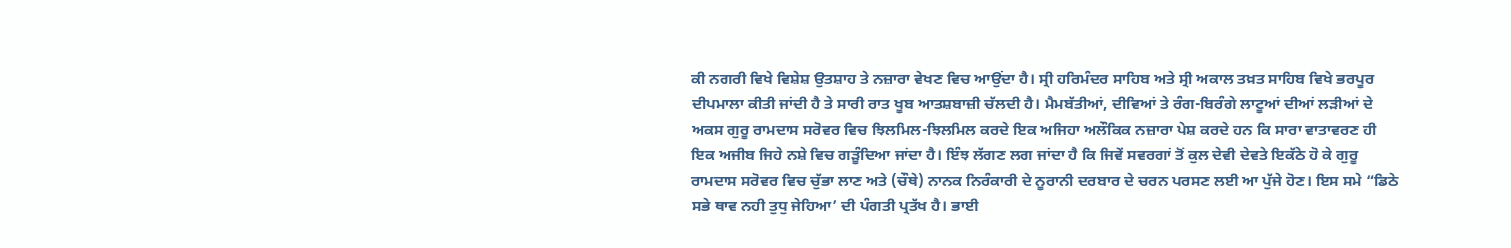ਕੀ ਨਗਰੀ ਵਿਖੇ ਵਿਸ਼ੇਸ਼ ਉਤਸ਼ਾਹ ਤੇ ਨਜ਼ਾਰਾ ਵੇਖਣ ਵਿਚ ਆਉਂਦਾ ਹੈ। ਸ੍ਰੀ ਹਰਿਮੰਦਰ ਸਾਹਿਬ ਅਤੇ ਸ੍ਰੀ ਅਕਾਲ ਤਖ਼ਤ ਸਾਹਿਬ ਵਿਖੇ ਭਰਪੂਰ ਦੀਪਮਾਲਾ ਕੀਤੀ ਜਾਂਦੀ ਹੈ ਤੇ ਸਾਰੀ ਰਾਤ ਖੂਬ ਆਤਸ਼ਬਾਜ਼ੀ ਚੱਲਦੀ ਹੈ। ਮੈਮਬੱਤੀਆਂ, ਦੀਵਿਆਂ ਤੇ ਰੰਗ-ਬਿਰੰਗੇ ਲਾਟੂਆਂ ਦੀਆਂ ਲੜੀਆਂ ਦੇ ਅਕਸ ਗੁਰੂ ਰਾਮਦਾਸ ਸਰੋਵਰ ਵਿਚ ਝਿਲਮਿਲ-ਝਿਲਮਿਲ ਕਰਦੇ ਇਕ ਅਜਿਹਾ ਅਲੌਕਿਕ ਨਜ਼ਾਰਾ ਪੇਸ਼ ਕਰਦੇ ਹਨ ਕਿ ਸਾਰਾ ਵਾਤਾਵਰਣ ਹੀ ਇਕ ਅਜੀਬ ਜਿਹੇ ਨਸ਼ੇ ਵਿਚ ਗੜੂੰਦਿਆ ਜਾਂਦਾ ਹੈ। ਇੰਝ ਲੱਗਣ ਲਗ ਜਾਂਦਾ ਹੈ ਕਿ ਜਿਵੇਂ ਸਵਰਗਾਂ ਤੋਂ ਕੁਲ ਦੇਵੀ ਦੇਵਤੇ ਇਕੱਠੇ ਹੋ ਕੇ ਗੁਰੂ ਰਾਮਦਾਸ ਸਰੋਵਰ ਵਿਚ ਚੁੱਭਾ ਲਾਣ ਅਤੇ (ਚੌਥੇ) ਨਾਨਕ ਨਿਰੰਕਾਰੀ ਦੇ ਨੂਰਾਨੀ ਦਰਬਾਰ ਦੇ ਚਰਨ ਪਰਸਣ ਲਈ ਆ ਪੁੱਜੇ ਹੋਣ। ਇਸ ਸਮੇ “ਡਿਠੇ ਸਭੇ ਥਾਵ ਨਹੀ ਤੁਧੁ ਜੇਹਿਆ’ ਦੀ ਪੰਗਤੀ ਪ੍ਰਤੱਖ ਹੈ। ਭਾਈ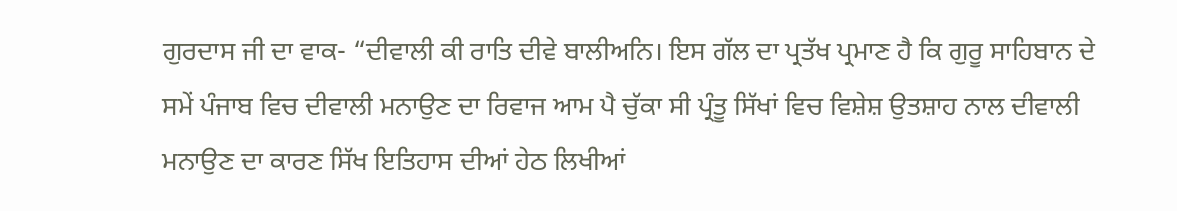ਗੁਰਦਾਸ ਜੀ ਦਾ ਵਾਕ- “ਦੀਵਾਲੀ ਕੀ ਰਾਤਿ ਦੀਵੇ ਬਾਲੀਅਨਿ। ਇਸ ਗੱਲ ਦਾ ਪ੍ਰਤੱਖ ਪ੍ਰਮਾਣ ਹੈ ਕਿ ਗੁਰੂ ਸਾਹਿਬਾਨ ਦੇ ਸਮੇਂ ਪੰਜਾਬ ਵਿਚ ਦੀਵਾਲੀ ਮਨਾਉਣ ਦਾ ਰਿਵਾਜ ਆਮ ਪੈ ਚੁੱਕਾ ਸੀ ਪ੍ਰੰਤੂ ਸਿੱਖਾਂ ਵਿਚ ਵਿਸ਼ੇਸ਼ ਉਤਸ਼ਾਹ ਨਾਲ ਦੀਵਾਲੀ ਮਨਾਉਣ ਦਾ ਕਾਰਣ ਸਿੱਖ ਇਤਿਹਾਸ ਦੀਆਂ ਹੇਠ ਲਿਖੀਆਂ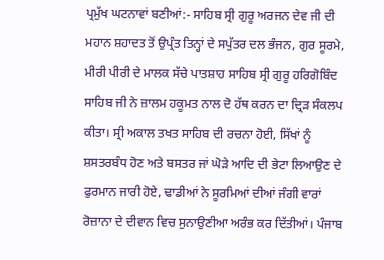ਪ੍ਰਮੁੱਖ ਘਟਨਾਵਾਂ ਬਣੀਆਂ:- ਸਾਹਿਬ ਸ੍ਰੀ ਗੁਰੂ ਅਰਜਨ ਦੇਵ ਜੀ ਦੀ ਮਹਾਨ ਸ਼ਹਾਦਤ ਤੋਂ ਉਪ੍ਰੰਤ ਤਿਨ੍ਹਾਂ ਦੇ ਸਪੁੱਤਰ ਦਲ ਭੰਜਨ, ਗੁਰ ਸੂਰਮੇ, ਮੀਰੀ ਪੀਰੀ ਦੇ ਮਾਲਕ ਸੱਚੇ ਪਾਤਸ਼ਾਹ ਸਾਹਿਬ ਸ੍ਰੀ ਗੁਰੂ ਹਰਿਗੋਬਿੰਦ ਸਾਹਿਬ ਜੀ ਨੇ ਜ਼ਾਲਮ ਹਕੂਮਤ ਨਾਲ ਦੋ ਹੱਥ ਕਰਨ ਦਾ ਦ੍ਰਿੜ ਸੰਕਲਪ ਕੀਤਾ। ਸ੍ਰੀ ਅਕਾਲ ਤਖਤ ਸਾਹਿਬ ਦੀ ਰਚਨਾ ਹੋਈ, ਸਿੱਖਾਂ ਨੂੰ ਸ਼ਸਤਰਬੰਧ ਹੋਣ ਅਤੇ ਬਸਤਰ ਜਾਂ ਘੋੜੇ ਆਦਿ ਦੀ ਭੇਟਾ ਲਿਆਉਣ ਦੇ ਫੁਰਮਾਨ ਜਾਰੀ ਹੋਏ, ਢਾਡੀਆਂ ਨੇ ਸੂਰਮਿਆਂ ਦੀਆਂ ਜੰਗੀ ਵਾਰਾਂ ਰੋਜ਼ਾਨਾ ਦੇ ਦੀਵਾਨ ਵਿਚ ਸੁਨਾਉਣੀਆ ਅਰੰਭ ਕਰ ਦਿੱਤੀਆਂ। ਪੰਜਾਬ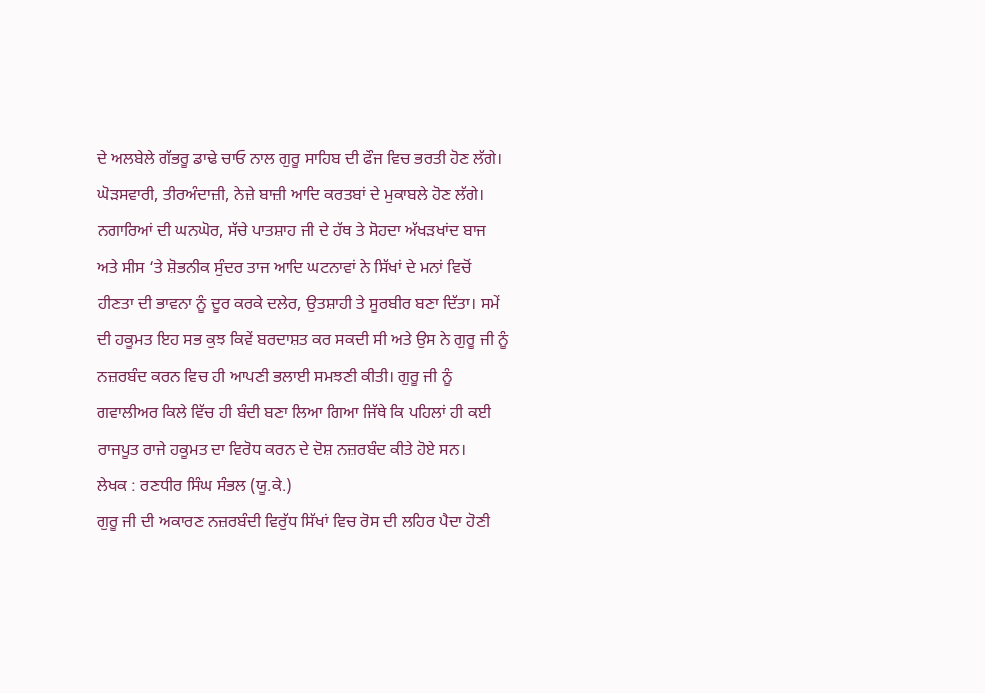ਦੇ ਅਲਬੇਲੇ ਗੱਭਰੂ ਡਾਢੇ ਚਾਓ ਨਾਲ ਗੁਰੂ ਸਾਹਿਬ ਦੀ ਫੌਜ ਵਿਚ ਭਰਤੀ ਹੋਣ ਲੱਗੇ। ਘੋੜਸਵਾਰੀ, ਤੀਰਅੰਦਾਜ਼ੀ, ਨੇਜ਼ੇ ਬਾਜ਼ੀ ਆਦਿ ਕਰਤਬਾਂ ਦੇ ਮੁਕਾਬਲੇ ਹੋਣ ਲੱਗੇ। ਨਗਾਰਿਆਂ ਦੀ ਘਨਘੋਰ, ਸੱਚੇ ਪਾਤਸ਼ਾਹ ਜੀ ਦੇ ਹੱਥ ਤੇ ਸੋਹਦਾ ਅੱਖੜਖਾਂਦ ਬਾਜ ਅਤੇ ਸੀਸ ‘ਤੇ ਸ਼ੋਭਨੀਕ ਸੁੰਦਰ ਤਾਜ ਆਦਿ ਘਟਨਾਵਾਂ ਨੇ ਸਿੱਖਾਂ ਦੇ ਮਨਾਂ ਵਿਚੋਂ ਹੀਣਤਾ ਦੀ ਭਾਵਨਾ ਨੂੰ ਦੂਰ ਕਰਕੇ ਦਲੇਰ, ਉਤਸ਼ਾਹੀ ਤੇ ਸੂਰਬੀਰ ਬਣਾ ਦਿੱਤਾ। ਸਮੇਂ ਦੀ ਹਕੂਮਤ ਇਹ ਸਭ ਕੁਝ ਕਿਵੇਂ ਬਰਦਾਸ਼ਤ ਕਰ ਸਕਦੀ ਸੀ ਅਤੇ ਉਸ ਨੇ ਗੁਰੂ ਜੀ ਨੂੰ ਨਜ਼ਰਬੰਦ ਕਰਨ ਵਿਚ ਹੀ ਆਪਣੀ ਭਲਾਈ ਸਮਝਣੀ ਕੀਤੀ। ਗੁਰੂ ਜੀ ਨੂੰ ਗਵਾਲੀਅਰ ਕਿਲੇ ਵਿੱਚ ਹੀ ਬੰਦੀ ਬਣਾ ਲਿਆ ਗਿਆ ਜਿੱਥੇ ਕਿ ਪਹਿਲਾਂ ਹੀ ਕਈ ਰਾਜਪੂਤ ਰਾਜੇ ਹਕੂਮਤ ਦਾ ਵਿਰੋਧ ਕਰਨ ਦੇ ਦੋਸ਼ ਨਜ਼ਰਬੰਦ ਕੀਤੇ ਹੋਏ ਸਨ।
ਲੇਖਕ : ਰਣਧੀਰ ਸਿੰਘ ਸੰਭਲ (ਯੂ.ਕੇ.)
ਗੁਰੂ ਜੀ ਦੀ ਅਕਾਰਣ ਨਜ਼ਰਬੰਦੀ ਵਿਰੁੱਧ ਸਿੱਖਾਂ ਵਿਚ ਰੋਸ ਦੀ ਲਹਿਰ ਪੈਦਾ ਹੋਣੀ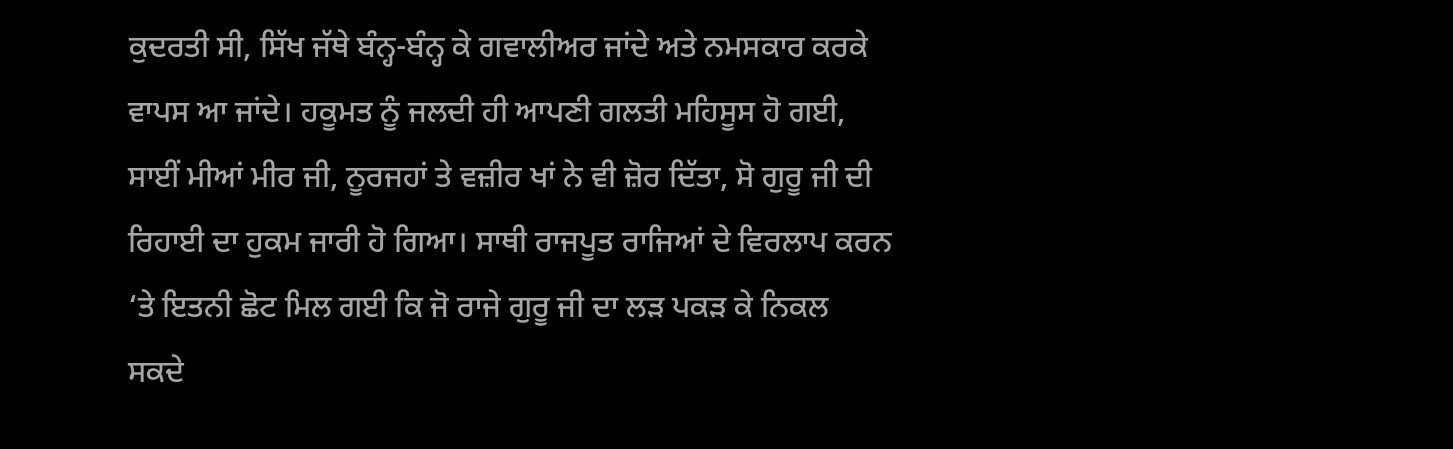ਕੁਦਰਤੀ ਸੀ, ਸਿੱਖ ਜੱਥੇ ਬੰਨ੍ਹ-ਬੰਨ੍ਹ ਕੇ ਗਵਾਲੀਅਰ ਜਾਂਦੇ ਅਤੇ ਨਮਸਕਾਰ ਕਰਕੇ ਵਾਪਸ ਆ ਜਾਂਦੇ। ਹਕੂਮਤ ਨੂੰ ਜਲਦੀ ਹੀ ਆਪਣੀ ਗਲਤੀ ਮਹਿਸੂਸ ਹੋ ਗਈ, ਸਾਈਂ ਮੀਆਂ ਮੀਰ ਜੀ, ਨੂਰਜਹਾਂ ਤੇ ਵਜ਼ੀਰ ਖਾਂ ਨੇ ਵੀ ਜ਼ੋਰ ਦਿੱਤਾ, ਸੋ ਗੁਰੂ ਜੀ ਦੀ ਰਿਹਾਈ ਦਾ ਹੁਕਮ ਜਾਰੀ ਹੋ ਗਿਆ। ਸਾਥੀ ਰਾਜਪੂਤ ਰਾਜਿਆਂ ਦੇ ਵਿਰਲਾਪ ਕਰਨ ‘ਤੇ ਇਤਨੀ ਛੋਟ ਮਿਲ ਗਈ ਕਿ ਜੋ ਰਾਜੇ ਗੁਰੂ ਜੀ ਦਾ ਲੜ ਪਕੜ ਕੇ ਨਿਕਲ ਸਕਦੇ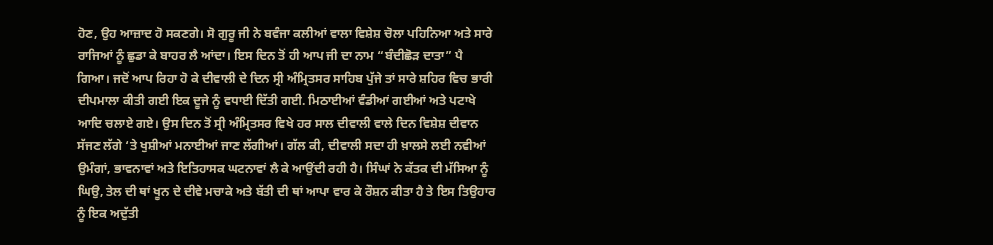ਹੋਣ, ਉਹ ਆਜ਼ਾਦ ਹੋ ਸਕਣਗੇ। ਸੋ ਗੁਰੂ ਜੀ ਨੇ ਬਵੰਜਾ ਕਲੀਆਂ ਵਾਲਾ ਵਿਸ਼ੇਸ਼ ਚੋਲਾ ਪਹਿਨਿਆ ਅਤੇ ਸਾਰੇ ਰਾਜਿਆਂ ਨੂੰ ਛੁਡਾ ਕੇ ਬਾਹਰ ਲੈ ਆਂਦਾ। ਇਸ ਦਿਨ ਤੋਂ ਹੀ ਆਪ ਜੀ ਦਾ ਨਾਮ “ਬੰਦੀਛੋੜ ਦਾਤਾ” ਪੈ ਗਿਆ। ਜਦੋਂ ਆਪ ਰਿਹਾ ਹੋ ਕੇ ਦੀਵਾਲੀ ਦੇ ਦਿਨ ਸ੍ਰੀ ਅੰਮ੍ਰਿਤਸਰ ਸਾਹਿਬ ਪੁੱਜੇ ਤਾਂ ਸਾਰੇ ਸ਼ਹਿਰ ਵਿਚ ਭਾਰੀ ਦੀਪਮਾਲਾ ਕੀਤੀ ਗਈ ਇਕ ਦੂਜੇ ਨੂੰ ਵਧਾਈ ਦਿੱਤੀ ਗਈ. ਮਿਠਾਈਆਂ ਵੰਡੀਆਂ ਗਈਆਂ ਅਤੇ ਪਟਾਖੇ ਆਦਿ ਚਲਾਏ ਗਏ। ਉਸ ਦਿਨ ਤੋਂ ਸ੍ਰੀ ਅੰਮ੍ਰਿਤਸਰ ਵਿਖੇ ਹਰ ਸਾਲ ਦੀਵਾਲੀ ਵਾਲੇ ਦਿਨ ਵਿਸ਼ੇਸ਼ ਦੀਵਾਨ ਸੱਜਣ ਲੱਗੇ ‘ਤੇ ਖੁਸ਼ੀਆਂ ਮਨਾਈਆਂ ਜਾਣ ਲੱਗੀਆਂ। ਗੱਲ ਕੀ, ਦੀਵਾਲੀ ਸਦਾ ਹੀ ਖ਼ਾਲਸੇ ਲਈ ਨਵੀਆਂ ਉਮੰਗਾਂ, ਭਾਵਨਾਵਾਂ ਅਤੇ ਇਤਿਹਾਸਕ ਘਟਨਾਵਾਂ ਲੈ ਕੇ ਆਉਂਦੀ ਰਹੀ ਹੈ। ਸਿੰਘਾਂ ਨੇ ਕੱਤਕ ਦੀ ਮੱਸਿਆ ਨੂੰ ਘਿਉ, ਤੇਲ ਦੀ ਥਾਂ ਖੂਨ ਦੇ ਦੀਵੇ ਮਚਾਕੇ ਅਤੇ ਬੱਤੀ ਦੀ ਥਾਂ ਆਪਾ ਵਾਰ ਕੇ ਰੌਸ਼ਨ ਕੀਤਾ ਹੈ ਤੇ ਇਸ ਤਿਉਹਾਰ ਨੂੰ ਇਕ ਅਦੁੱਤੀ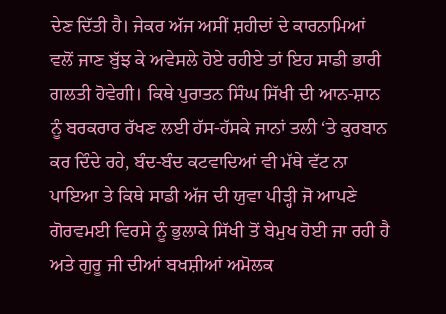ਦੇਣ ਦਿੱਤੀ ਹੈ। ਜੇਕਰ ਅੱਜ ਅਸੀਂ ਸ਼ਹੀਦਾਂ ਦੇ ਕਾਰਨਾਮਿਆਂ ਵਲੋਂ ਜਾਣ ਬੁੱਝ ਕੇ ਅਵੇਸਲੇ ਹੋਏ ਰਹੀਏ ਤਾਂ ਇਹ ਸਾਡੀ ਭਾਰੀ ਗਲਤੀ ਹੋਵੇਗੀ। ਕਿਥੇ ਪੁਰਾਤਨ ਸਿੰਘ ਸਿੱਖੀ ਦੀ ਆਨ-ਸ਼ਾਨ ਨੂੰ ਬਰਕਰਾਰ ਰੱਖਣ ਲਈ ਹੱਸ-ਹੱਸਕੇ ਜਾਨਾਂ ਤਲੀ ‘ਤੇ ਕੁਰਬਾਨ ਕਰ ਦਿੰਦੇ ਰਹੇ, ਬੰਦ-ਬੰਦ ਕਟਵਾਦਿਆਂ ਵੀ ਮੱਥੇ ਵੱਟ ਨਾ ਪਾਇਆ ਤੇ ਕਿਥੇ ਸਾਡੀ ਅੱਜ ਦੀ ਯੁਵਾ ਪੀੜ੍ਹੀ ਜੋ ਆਪਣੇ ਗੋਰਵਮਈ ਵਿਰਸੇ ਨੂੰ ਭੁਲਾਕੇ ਸਿੱਖੀ ਤੋਂ ਬੇਮੁਖ ਹੋਈ ਜਾ ਰਹੀ ਹੈ ਅਤੇ ਗੁਰੂ ਜੀ ਦੀਆਂ ਬਖਸ਼ੀਆਂ ਅਮੋਲਕ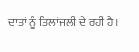ਦਾਤਾਂ ਨੂੰ ਤਿਲਾਂਜਲੀ ਦੇ ਰਹੀ ਹੈ।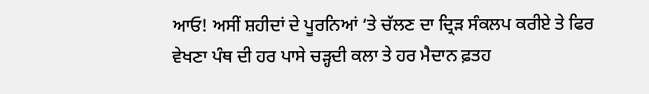ਆਓ! ਅਸੀਂ ਸ਼ਹੀਦਾਂ ਦੇ ਪੂਰਨਿਆਂ ‘ਤੇ ਚੱਲਣ ਦਾ ਦ੍ਰਿੜ ਸੰਕਲਪ ਕਰੀਏ ਤੇ ਫਿਰ ਵੇਖਣਾ ਪੰਥ ਦੀ ਹਰ ਪਾਸੇ ਚੜ੍ਹਦੀ ਕਲਾ ਤੇ ਹਰ ਮੈਦਾਨ ਫ਼ਤਹ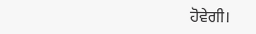ਹੋਵੇਗੀ।